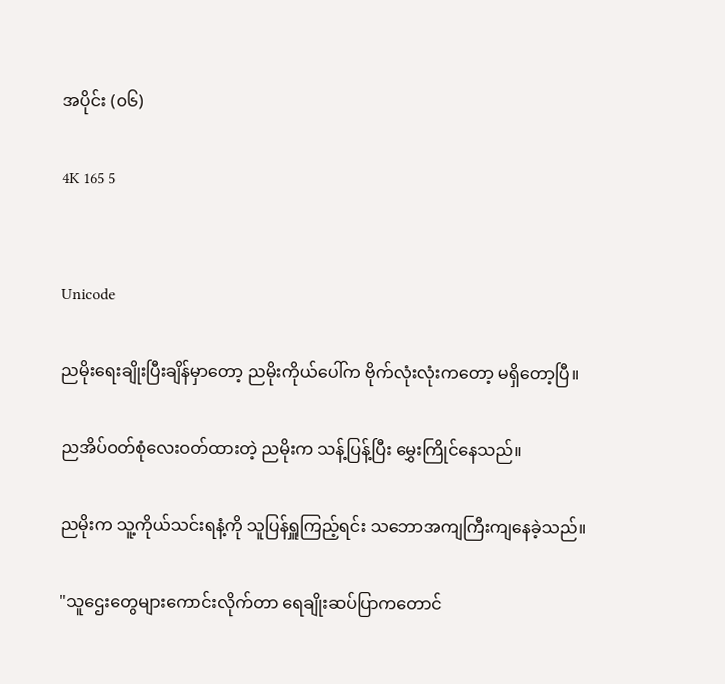အပိုင်း (၀၆)

4K 165 5


Unicode

ညမိုးရေးချိုးပြီးချိန်မှာတော့ ညမိုးကိုယ်ပေါ်က ဗိုက်လုံးလုံးကတော့ မရှိတော့ပြီ။

ညအိပ်ဝတ်စုံလေးဝတ်ထားတဲ့ ညမိုးက သန့်ပြန့်ပြီး မွှေးကြိုင်နေသည်။

ညမိုးက သူ့ကိုယ်သင်းရနံ့ကို သူပြန်ရှူကြည့်ရင်း သဘောအကျကြီးကျနေခဲ့သည်။

"သူဌေးတွေများကောင်းလိုက်တာ ရေချိုးဆပ်ပြာကတောင်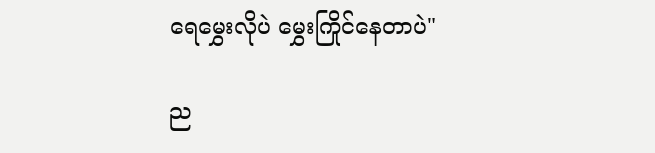ရေမွှေးလိုပဲ မွှေးကြိုင်နေတာပဲ"

ည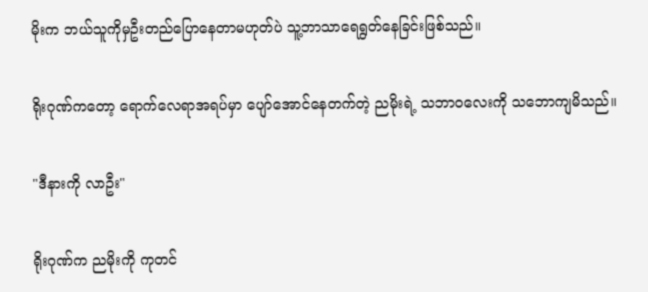မိုးက ဘယ်သူကိုမှဦးတည်ပြောနေတာမဟုတ်ပဲ သူ့ဘာသာရေရွတ်နေခြင်းဖြစ်သည်။

ရိုးဂုဏ်ကတော့ ရောက်လေရာအရပ်မှာ ပျော်အောင်နေတက်တဲ့ ညမိုးရဲ့ သဘာဝလေးကို သဘောကျမိသည်။

"ဒီနားကို လာဦး"

ရိုးဂုဏ်က ညမိုးကို ကုတင်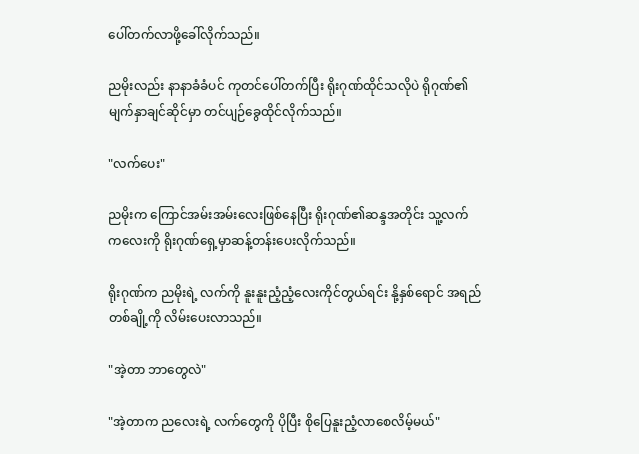ပေါ်တက်လာဖို့ခေါ်လိုက်သည်။

ညမိုးလည်း နာနာခံခံပင် ကုတင်ပေါ်တက်ပြီး ရိုးဂုဏ်ထိုင်သလိုပဲ ရိုဂုဏ်၏ မျက်နှာချင်ဆိုင်မှာ တင်ပျဉ်ခွေထိုင်လိုက်သည်။

"လက်ပေး"

ညမိုးက ကြောင်အမ်းအမ်းလေးဖြစ်နေပြီး ရိုးဂုဏ်၏ဆန္ဒအတိုင်း သူ့လက်ကလေးကို ရိုးဂုဏ်ရှေ့မှာဆန့်တန်းပေးလိုက်သည်။

ရိုးဂုဏ်က ညမိုးရဲ့ လက်ကို နူးနူးညံ့ညံ့လေးကိုင်တွယ်ရင်း နို့နှစ်ရောင် အရည်တစ်ချို့ကို လိမ်းပေးလာသည်။

"အဲ့တာ ဘာတွေလဲ"

"အဲ့တာက ညလေးရဲ့ လက်တွေကို ပိုပြီး စိုပြေနူးညံ့လာစေလိမ့်မယ်"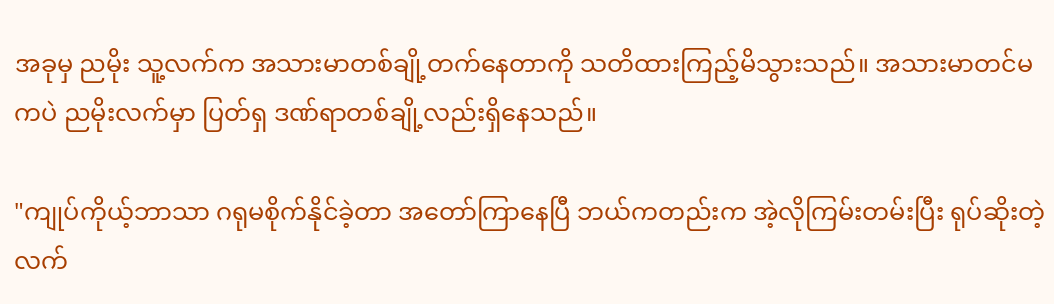အခုမှ ညမိုး သူ့လက်က အသားမာတစ်ချို့တက်နေတာကို သတိထားကြည့်မိသွားသည်။ အသားမာတင်မကပဲ ညမိုးလက်မှာ ပြတ်ရှ ဒဏ်ရာတစ်ချို့လည်းရှိနေသည်။

"ကျုပ်ကိုယ့်ဘာသာ ဂရုမစိုက်နိုင်ခဲ့တာ အတော်ကြာနေပြီ ဘယ်ကတည်းက အဲ့လိုကြမ်းတမ်းပြီး ရုပ်ဆိုးတဲ့လက်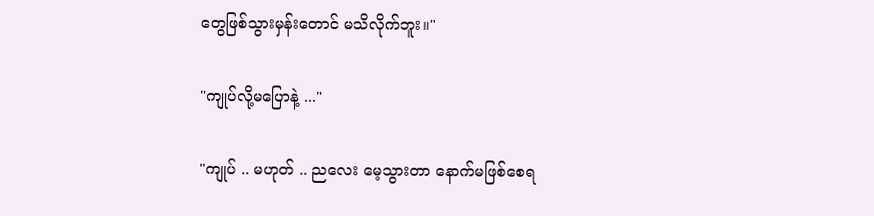တွေဖြစ်သွားမှန်းတောင် မသိလိုက်ဘူး။"

"ကျုပ်လို့မပြောနဲ့ ..."

"ကျုပ် .. မဟုတ် .. ညလေး မေ့သွားတာ နောက်မဖြစ်စေရ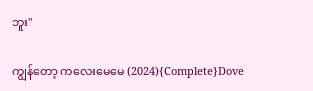ဘူး"

ကျွန်တော့ ကလေးမေမေ (2024){Complete}Dove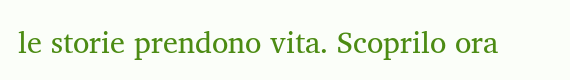le storie prendono vita. Scoprilo ora